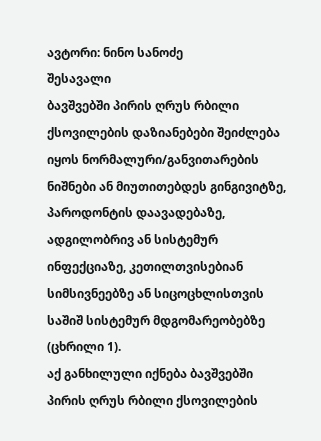ავტორი: ნინო სანოძე
შესავალი
ბავშვებში პირის ღრუს რბილი ქსოვილების დაზიანებები შეიძლება იყოს ნორმალური/განვითარების ნიშნები ან მიუთითებდეს გინგივიტზე, პაროდონტის დაავადებაზე, ადგილობრივ ან სისტემურ ინფექციაზე, კეთილთვისებიან სიმსივნეებზე ან სიცოცხლისთვის საშიშ სისტემურ მდგომარეობებზე (ცხრილი 1).
აქ განხილული იქნება ბავშვებში პირის ღრუს რბილი ქსოვილების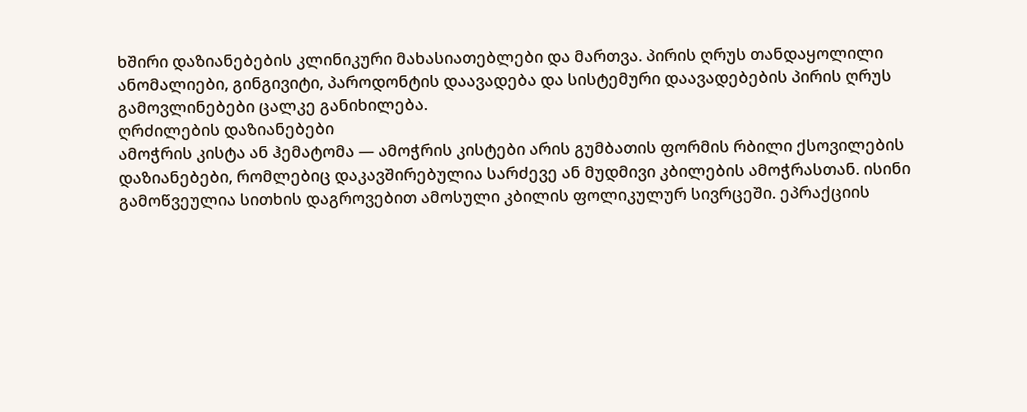ხშირი დაზიანებების კლინიკური მახასიათებლები და მართვა. პირის ღრუს თანდაყოლილი ანომალიები, გინგივიტი, პაროდონტის დაავადება და სისტემური დაავადებების პირის ღრუს გამოვლინებები ცალკე განიხილება.
ღრძილების დაზიანებები
ამოჭრის კისტა ან ჰემატომა — ამოჭრის კისტები არის გუმბათის ფორმის რბილი ქსოვილების დაზიანებები, რომლებიც დაკავშირებულია სარძევე ან მუდმივი კბილების ამოჭრასთან. ისინი გამოწვეულია სითხის დაგროვებით ამოსული კბილის ფოლიკულურ სივრცეში. ეპრაქციის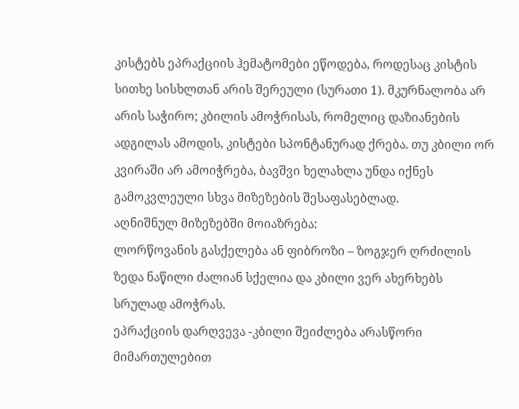კისტებს ეპრაქციის ჰემატომები ეწოდება, როდესაც კისტის სითხე სისხლთან არის შერეული (სურათი 1). მკურნალობა არ არის საჭირო; კბილის ამოჭრისას, რომელიც დაზიანების ადგილას ამოდის, კისტები სპონტანურად ქრება. თუ კბილი ორ კვირაში არ ამოიჭრება, ბავშვი ხელახლა უნდა იქნეს გამოკვლეული სხვა მიზეზების შესაფასებლად.
აღნიშნულ მიზეზებში მოიაზრება:
ლორწოვანის გასქელება ან ფიბროზი – ზოგჯერ ღრძილის ზედა ნაწილი ძალიან სქელია და კბილი ვერ ახერხებს სრულად ამოჭრას.
ეპრაქციის დარღვევა -კბილი შეიძლება არასწორი მიმართულებით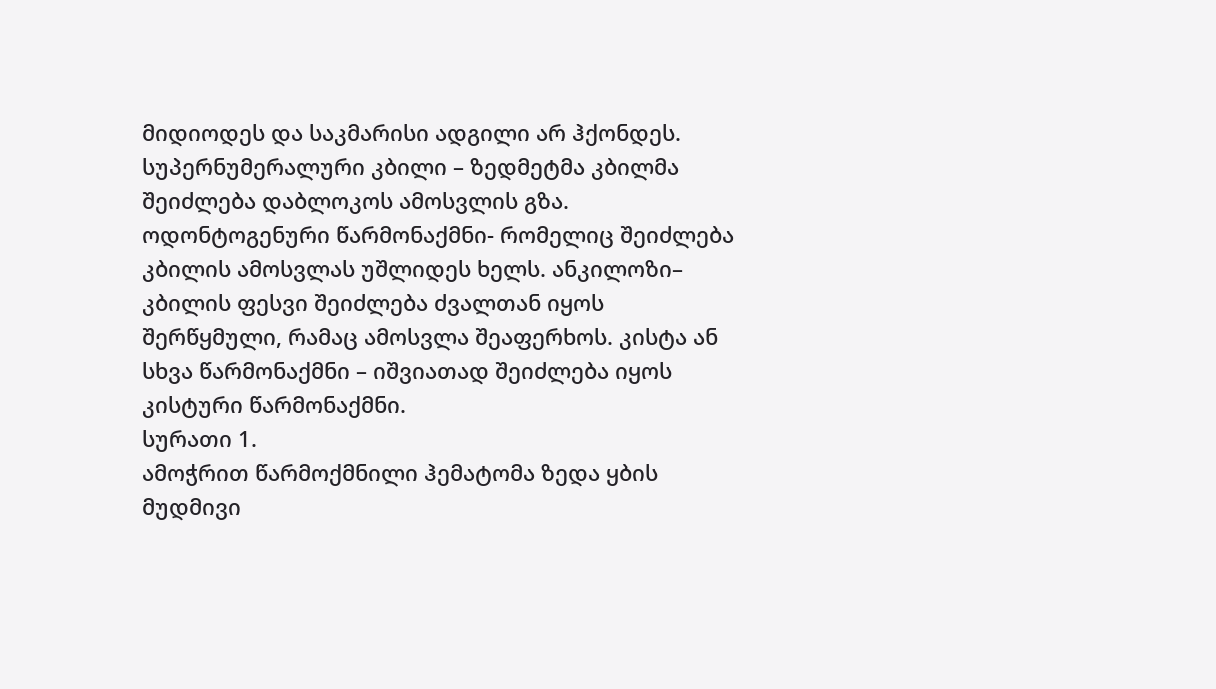მიდიოდეს და საკმარისი ადგილი არ ჰქონდეს.
სუპერნუმერალური კბილი – ზედმეტმა კბილმა შეიძლება დაბლოკოს ამოსვლის გზა. ოდონტოგენური წარმონაქმნი- რომელიც შეიძლება კბილის ამოსვლას უშლიდეს ხელს. ანკილოზი– კბილის ფესვი შეიძლება ძვალთან იყოს შერწყმული, რამაც ამოსვლა შეაფერხოს. კისტა ან სხვა წარმონაქმნი – იშვიათად შეიძლება იყოს კისტური წარმონაქმნი.
სურათი 1.
ამოჭრით წარმოქმნილი ჰემატომა ზედა ყბის მუდმივი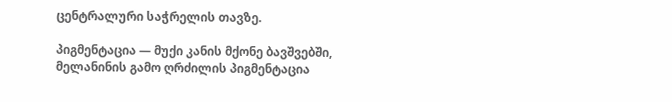ცენტრალური საჭრელის თავზე.

პიგმენტაცია — მუქი კანის მქონე ბავშვებში, მელანინის გამო ღრძილის პიგმენტაცია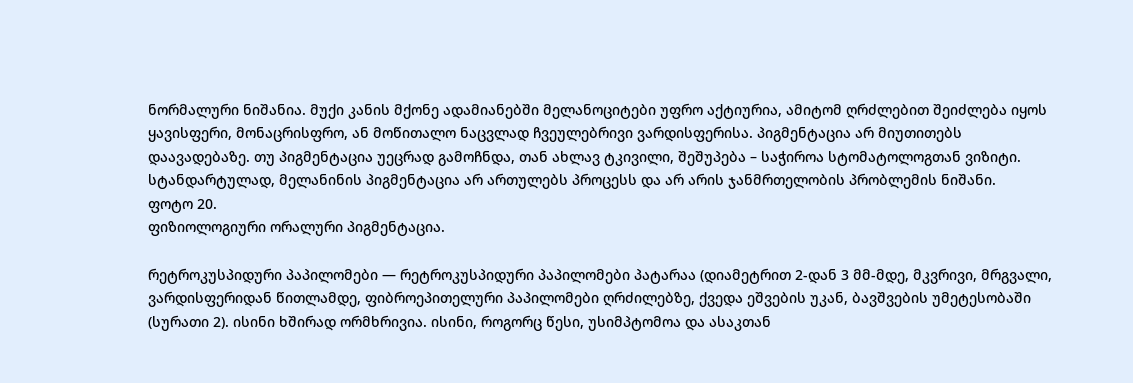ნორმალური ნიშანია. მუქი კანის მქონე ადამიანებში მელანოციტები უფრო აქტიურია, ამიტომ ღრძლებით შეიძლება იყოს ყავისფერი, მონაცრისფრო, ან მოწითალო ნაცვლად ჩვეულებრივი ვარდისფერისა. პიგმენტაცია არ მიუთითებს დაავადებაზე. თუ პიგმენტაცია უეცრად გამოჩნდა, თან ახლავ ტკივილი, შეშუპება – საჭიროა სტომატოლოგთან ვიზიტი. სტანდარტულად, მელანინის პიგმენტაცია არ ართულებს პროცესს და არ არის ჯანმრთელობის პრობლემის ნიშანი.
ფოტო 20.
ფიზიოლოგიური ორალური პიგმენტაცია.

რეტროკუსპიდური პაპილომები — რეტროკუსპიდური პაპილომები პატარაა (დიამეტრით 2-დან 3 მმ-მდე, მკვრივი, მრგვალი, ვარდისფერიდან წითლამდე, ფიბროეპითელური პაპილომები ღრძილებზე, ქვედა ეშვების უკან, ბავშვების უმეტესობაში (სურათი 2). ისინი ხშირად ორმხრივია. ისინი, როგორც წესი, უსიმპტომოა და ასაკთან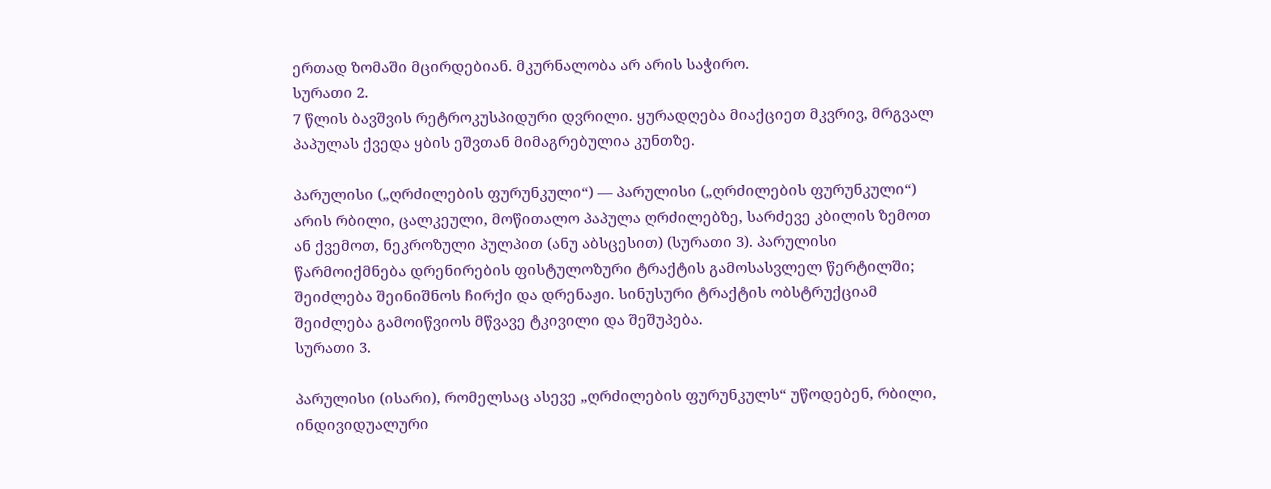ერთად ზომაში მცირდებიან. მკურნალობა არ არის საჭირო.
სურათი 2.
7 წლის ბავშვის რეტროკუსპიდური დვრილი. ყურადღება მიაქციეთ მკვრივ, მრგვალ პაპულას ქვედა ყბის ეშვთან მიმაგრებულია კუნთზე.

პარულისი („ღრძილების ფურუნკული“) — პარულისი („ღრძილების ფურუნკული“) არის რბილი, ცალკეული, მოწითალო პაპულა ღრძილებზე, სარძევე კბილის ზემოთ ან ქვემოთ, ნეკროზული პულპით (ანუ აბსცესით) (სურათი 3). პარულისი წარმოიქმნება დრენირების ფისტულოზური ტრაქტის გამოსასვლელ წერტილში; შეიძლება შეინიშნოს ჩირქი და დრენაჟი. სინუსური ტრაქტის ობსტრუქციამ შეიძლება გამოიწვიოს მწვავე ტკივილი და შეშუპება.
სურათი 3.

პარულისი (ისარი), რომელსაც ასევე „ღრძილების ფურუნკულს“ უწოდებენ, რბილი, ინდივიდუალური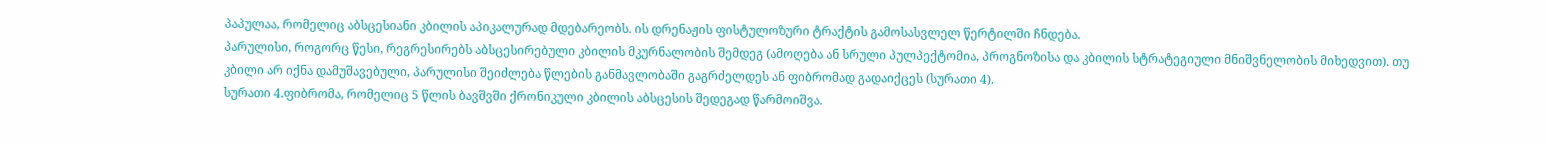პაპულაა, რომელიც აბსცესიანი კბილის აპიკალურად მდებარეობს. ის დრენაჟის ფისტულოზური ტრაქტის გამოსასვლელ წერტილში ჩნდება.
პარულისი, როგორც წესი, რეგრესირებს აბსცესირებული კბილის მკურნალობის შემდეგ (ამოღება ან სრული პულპექტომია, პროგნოზისა და კბილის სტრატეგიული მნიშვნელობის მიხედვით). თუ კბილი არ იქნა დამუშავებული, პარულისი შეიძლება წლების განმავლობაში გაგრძელდეს ან ფიბრომად გადაიქცეს (სურათი 4).
სურათი 4.ფიბრომა, რომელიც 5 წლის ბავშვში ქრონიკული კბილის აბსცესის შედეგად წარმოიშვა.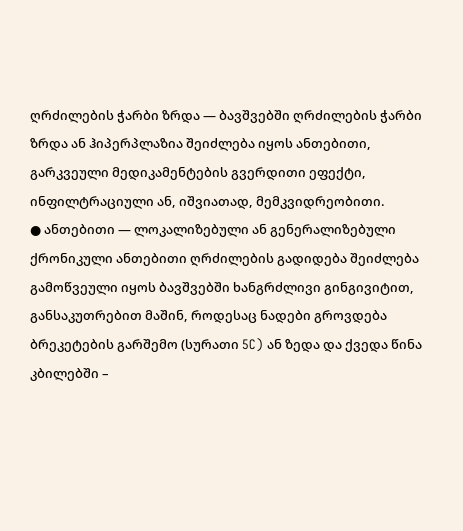ღრძილების ჭარბი ზრდა — ბავშვებში ღრძილების ჭარბი ზრდა ან ჰიპერპლაზია შეიძლება იყოს ანთებითი, გარკვეული მედიკამენტების გვერდითი ეფექტი, ინფილტრაციული ან, იშვიათად, მემკვიდრეობითი.
● ანთებითი — ლოკალიზებული ან გენერალიზებული ქრონიკული ანთებითი ღრძილების გადიდება შეიძლება გამოწვეული იყოს ბავშვებში ხანგრძლივი გინგივიტით, განსაკუთრებით მაშინ, როდესაც ნადები გროვდება ბრეკეტების გარშემო (სურათი 5C) ან ზედა და ქვედა წინა კბილებში –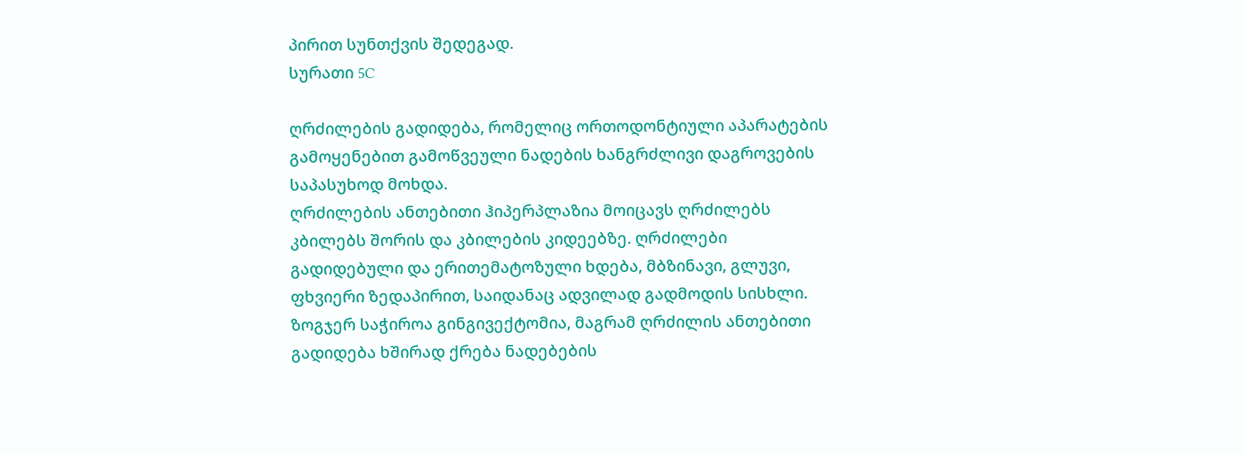პირით სუნთქვის შედეგად.
სურათი 5C

ღრძილების გადიდება, რომელიც ორთოდონტიული აპარატების გამოყენებით გამოწვეული ნადების ხანგრძლივი დაგროვების საპასუხოდ მოხდა.
ღრძილების ანთებითი ჰიპერპლაზია მოიცავს ღრძილებს კბილებს შორის და კბილების კიდეებზე. ღრძილები გადიდებული და ერითემატოზული ხდება, მბზინავი, გლუვი, ფხვიერი ზედაპირით, საიდანაც ადვილად გადმოდის სისხლი. ზოგჯერ საჭიროა გინგივექტომია, მაგრამ ღრძილის ანთებითი გადიდება ხშირად ქრება ნადებების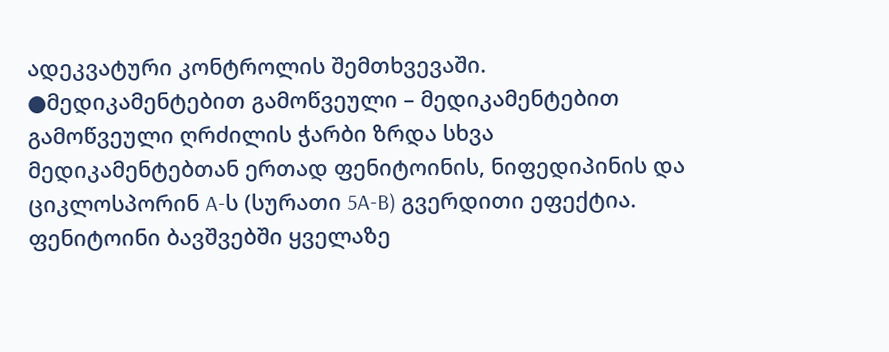ადეკვატური კონტროლის შემთხვევაში.
●მედიკამენტებით გამოწვეული – მედიკამენტებით გამოწვეული ღრძილის ჭარბი ზრდა სხვა მედიკამენტებთან ერთად ფენიტოინის, ნიფედიპინის და ციკლოსპორინ A-ს (სურათი 5A-B) გვერდითი ეფექტია. ფენიტოინი ბავშვებში ყველაზე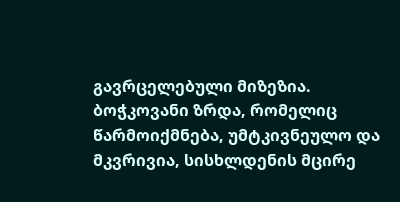გავრცელებული მიზეზია. ბოჭკოვანი ზრდა, რომელიც წარმოიქმნება, უმტკივნეულო და მკვრივია, სისხლდენის მცირე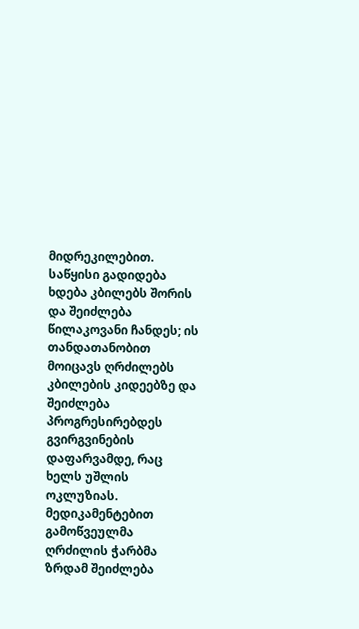მიდრეკილებით. საწყისი გადიდება ხდება კბილებს შორის და შეიძლება წილაკოვანი ჩანდეს; ის თანდათანობით მოიცავს ღრძილებს კბილების კიდეებზე და შეიძლება პროგრესირებდეს გვირგვინების დაფარვამდე, რაც ხელს უშლის ოკლუზიას. მედიკამენტებით გამოწვეულმა ღრძილის ჭარბმა ზრდამ შეიძლება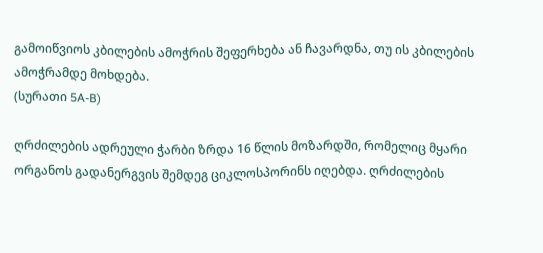გამოიწვიოს კბილების ამოჭრის შეფერხება ან ჩავარდნა, თუ ის კბილების ამოჭრამდე მოხდება.
(სურათი 5A-B)

ღრძილების ადრეული ჭარბი ზრდა 16 წლის მოზარდში, რომელიც მყარი ორგანოს გადანერგვის შემდეგ ციკლოსპორინს იღებდა. ღრძილების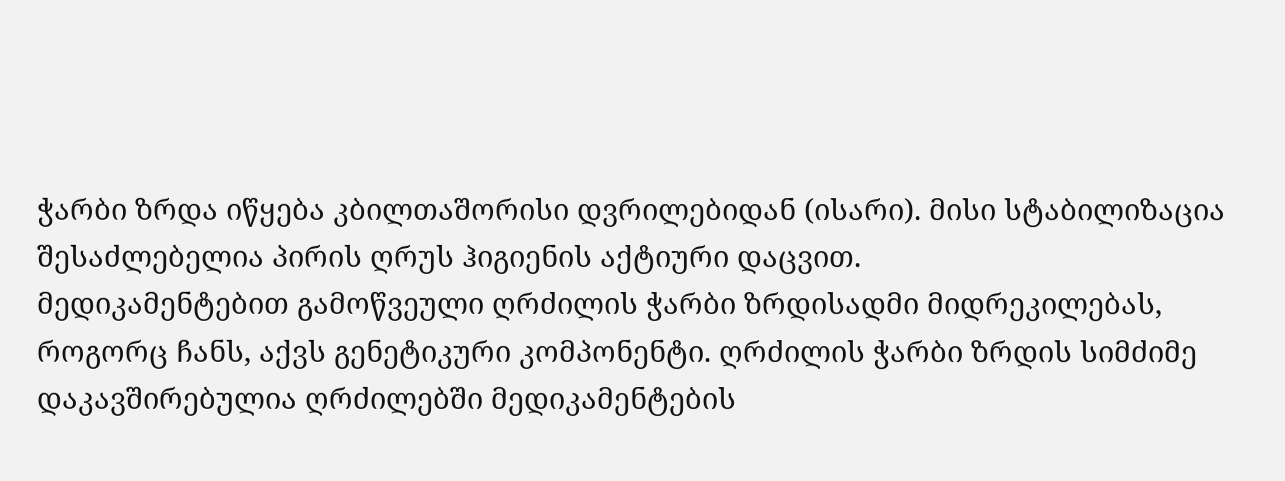ჭარბი ზრდა იწყება კბილთაშორისი დვრილებიდან (ისარი). მისი სტაბილიზაცია შესაძლებელია პირის ღრუს ჰიგიენის აქტიური დაცვით.
მედიკამენტებით გამოწვეული ღრძილის ჭარბი ზრდისადმი მიდრეკილებას, როგორც ჩანს, აქვს გენეტიკური კომპონენტი. ღრძილის ჭარბი ზრდის სიმძიმე დაკავშირებულია ღრძილებში მედიკამენტების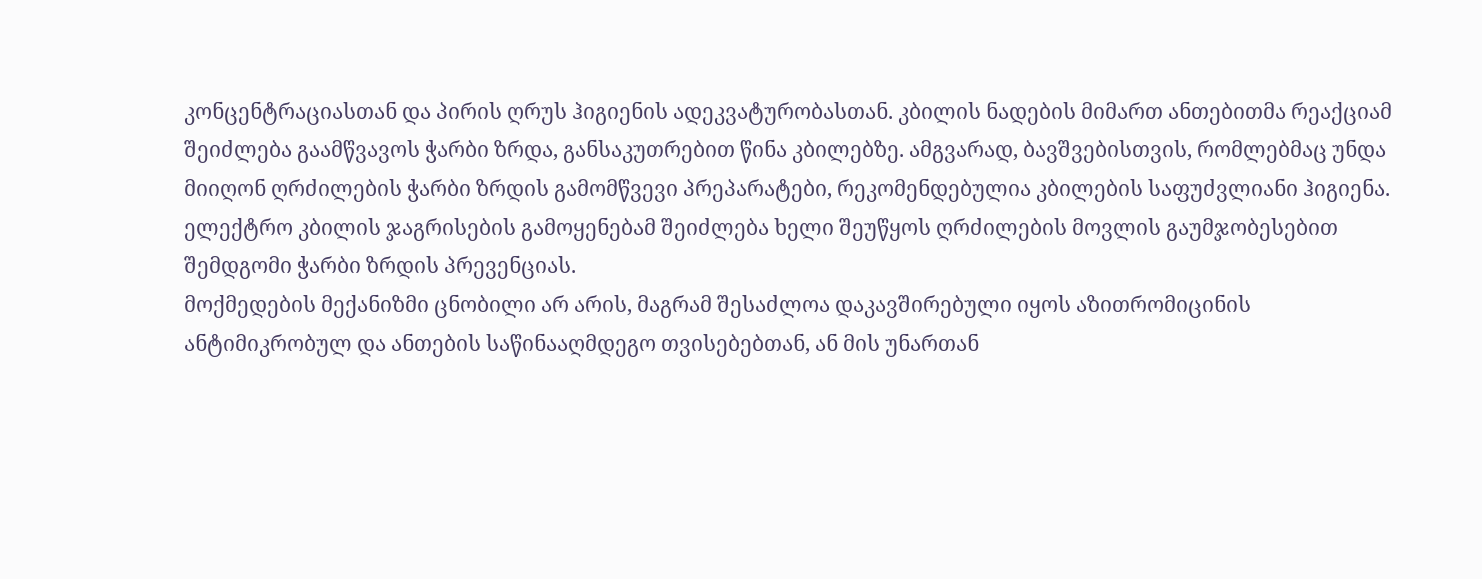კონცენტრაციასთან და პირის ღრუს ჰიგიენის ადეკვატურობასთან. კბილის ნადების მიმართ ანთებითმა რეაქციამ შეიძლება გაამწვავოს ჭარბი ზრდა, განსაკუთრებით წინა კბილებზე. ამგვარად, ბავშვებისთვის, რომლებმაც უნდა მიიღონ ღრძილების ჭარბი ზრდის გამომწვევი პრეპარატები, რეკომენდებულია კბილების საფუძვლიანი ჰიგიენა. ელექტრო კბილის ჯაგრისების გამოყენებამ შეიძლება ხელი შეუწყოს ღრძილების მოვლის გაუმჯობესებით შემდგომი ჭარბი ზრდის პრევენციას.
მოქმედების მექანიზმი ცნობილი არ არის, მაგრამ შესაძლოა დაკავშირებული იყოს აზითრომიცინის ანტიმიკრობულ და ანთების საწინააღმდეგო თვისებებთან, ან მის უნართან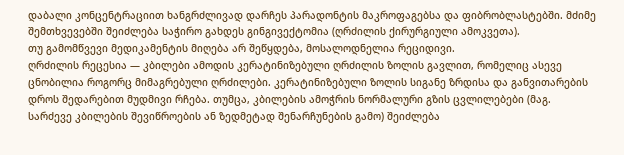დაბალი კონცენტრაციით ხანგრძლივად დარჩეს პარადონტის მაკროფაგებსა და ფიბრობლასტებში. მძიმე შემთხვევებში შეიძლება საჭირო გახდეს გინგივექტომია (ღრძილის ქირურგიული ამოკვეთა).
თუ გამომწვევი მედიკამენტის მიღება არ შეწყდება, მოსალოდნელია რეციდივი.
ღრძილის რეცესია — კბილები ამოდის კერატინიზებული ღრძილის ზოლის გავლით, რომელიც ასევე ცნობილია როგორც მიმაგრებული ღრძილები. კერატინიზებული ზოლის სიგანე ზრდისა და განვითარების დროს შედარებით მუდმივი რჩება. თუმცა, კბილების ამოჭრის ნორმალური გზის ცვლილებები (მაგ. სარძევე კბილების შევიწროების ან ზედმეტად შენარჩუნების გამო) შეიძლება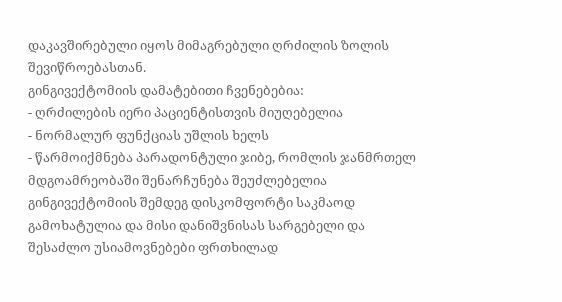დაკავშირებული იყოს მიმაგრებული ღრძილის ზოლის შევიწროებასთან.
გინგივექტომიის დამატებითი ჩვენებებია:
- ღრძილების იერი პაციენტისთვის მიუღებელია
- ნორმალურ ფუნქციას უშლის ხელს
- წარმოიქმნება პარადონტული ჯიბე, რომლის ჯანმრთელ მდგოამრეობაში შენარჩუნება შეუძლებელია
გინგივექტომიის შემდეგ დისკომფორტი საკმაოდ გამოხატულია და მისი დანიშვნისას სარგებელი და შესაძლო უსიამოვნებები ფრთხილად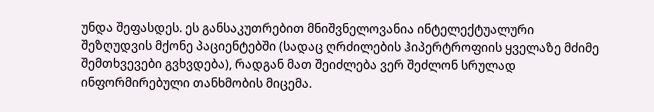უნდა შეფასდეს. ეს განსაკუთრებით მნიშვნელოვანია ინტელექტუალური შეზღუდვის მქონე პაციენტებში (სადაც ღრძილების ჰიპერტროფიის ყველაზე მძიმე შემთხვევები გვხვდება), რადგან მათ შეიძლება ვერ შეძლონ სრულად ინფორმირებული თანხმობის მიცემა.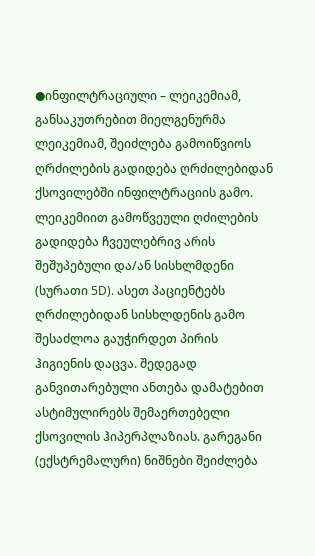●ინფილტრაციული – ლეიკემიამ, განსაკუთრებით მიელგენურმა ლეიკემიამ, შეიძლება გამოიწვიოს ღრძილების გადიდება ღრძილებიდან ქსოვილებში ინფილტრაციის გამო. ლეიკემიით გამოწვეული ღძილების გადიდება ჩვეულებრივ არის შეშუპებული და/ან სისხლმდენი (სურათი 5D). ასეთ პაციენტებს ღრძილებიდან სისხლდენის გამო შესაძლოა გაუჭირდეთ პირის ჰიგიენის დაცვა. შედეგად განვითარებული ანთება დამატებით ასტიმულირებს შემაერთებელი ქსოვილის ჰიპერპლაზიას. გარეგანი (ექსტრემალური) ნიშნები შეიძლება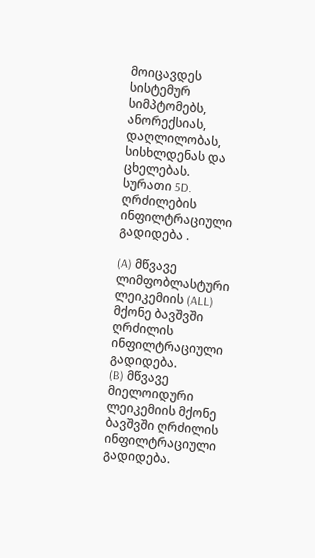მოიცავდეს სისტემურ სიმპტომებს, ანორექსიას, დაღლილობას, სისხლდენას და ცხელებას.
სურათი 5D.
ღრძილების ინფილტრაციული გადიდება .

(A) მწვავე ლიმფობლასტური ლეიკემიის (ALL) მქონე ბავშვში ღრძილის ინფილტრაციული გადიდება.
(B) მწვავე მიელოიდური ლეიკემიის მქონე ბავშვში ღრძილის ინფილტრაციული გადიდება.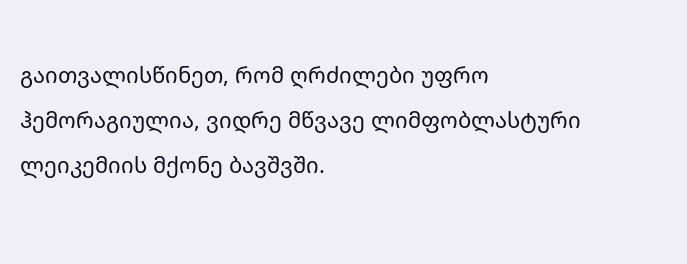გაითვალისწინეთ, რომ ღრძილები უფრო ჰემორაგიულია, ვიდრე მწვავე ლიმფობლასტური ლეიკემიის მქონე ბავშვში.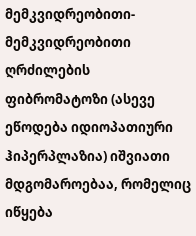მემკვიდრეობითი- მემკვიდრეობითი ღრძილების ფიბრომატოზი (ასევე ეწოდება იდიოპათიური ჰიპერპლაზია) იშვიათი მდგომაროებაა, რომელიც იწყება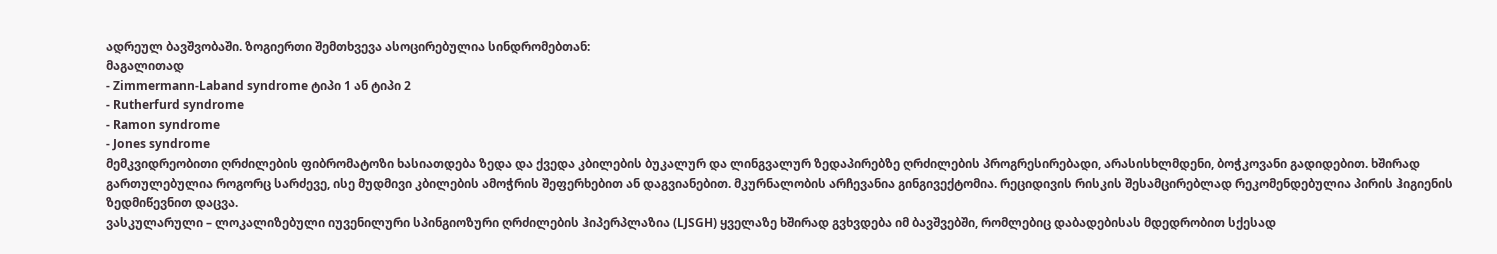ადრეულ ბავშვობაში. ზოგიერთი შემთხვევა ასოცირებულია სინდრომებთან:
მაგალითად
- Zimmermann-Laband syndrome ტიპი 1 ან ტიპი 2
- Rutherfurd syndrome
- Ramon syndrome
- Jones syndrome
მემკვიდრეობითი ღრძილების ფიბრომატოზი ხასიათდება ზედა და ქვედა კბილების ბუკალურ და ლინგვალურ ზედაპირებზე ღრძილების პროგრესირებადი, არასისხლმდენი, ბოჭკოვანი გადიდებით. ხშირად გართულებულია როგორც სარძევე, ისე მუდმივი კბილების ამოჭრის შეფერხებით ან დაგვიანებით. მკურნალობის არჩევანია გინგივექტომია. რეციდივის რისკის შესამცირებლად რეკომენდებულია პირის ჰიგიენის ზედმიწევნით დაცვა.
ვასკულარული – ლოკალიზებული იუვენილური სპინგიოზური ღრძილების ჰიპერპლაზია (LJSGH) ყველაზე ხშირად გვხვდება იმ ბავშვებში, რომლებიც დაბადებისას მდედრობით სქესად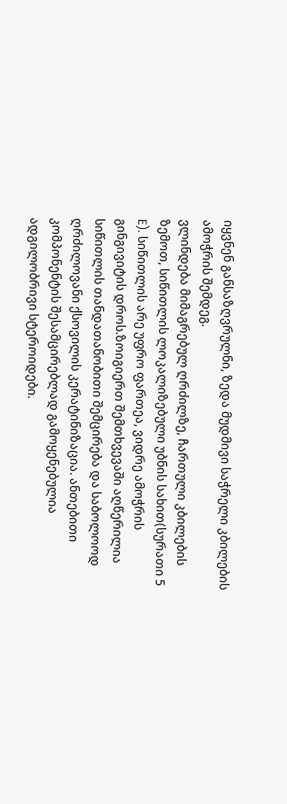იყვნენ განსაზღვრულნი, ზედა მუდმივი საჭრელი კბილების ამოჭრის შემდეგ.
ვლინდება მიმაგრებულ ღრძილზე, ჩართული კბილების ზემოთ, სიწითლის ლოკალიზებული უბნის სახით(სურათი 5 E). სიწითლის არე უფრო ფართეა, ვიდრე ამოჭრის გინგივიტის დროს.ზოიგიერთ შემთხვევაში აღწერილია სიწითლის თანდათანობითი შემცირება და საბოლოოდ ღრძილოვანი ქსოვილის კერატინიზაცია. ანთებითი კომპონენტის შესამცირებლად გამოყენებულია ადგილობრივი სტეროიდები.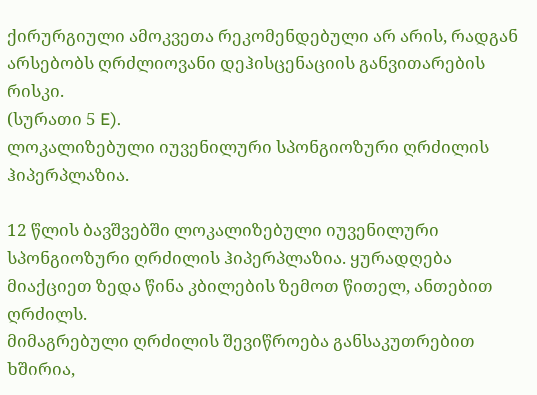ქირურგიული ამოკვეთა რეკომენდებული არ არის, რადგან არსებობს ღრძლიოვანი დეჰისცენაციის განვითარების რისკი.
(სურათი 5 E).
ლოკალიზებული იუვენილური სპონგიოზური ღრძილის ჰიპერპლაზია.

12 წლის ბავშვებში ლოკალიზებული იუვენილური სპონგიოზური ღრძილის ჰიპერპლაზია. ყურადღება მიაქციეთ ზედა წინა კბილების ზემოთ წითელ, ანთებით ღრძილს.
მიმაგრებული ღრძილის შევიწროება განსაკუთრებით ხშირია,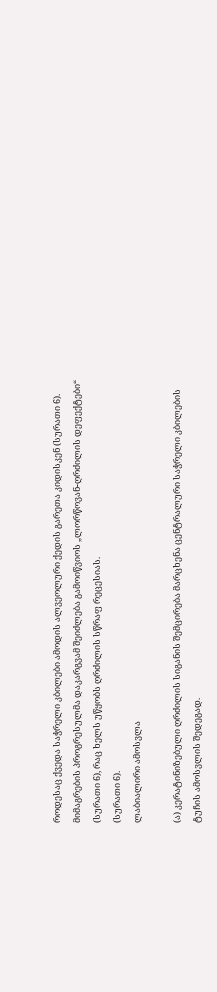როდესაც ქვედა საჭრელი კბილები ამოდის ალვეოლური ქედის გარეთა კიდისკენ (სურათი 6). მიმაგრების პროგრესულმა დაკარგვამ შეიძლება გამოიწვიოს „ლორწოვან-ღრძილის დეფექტები“ (სურათი 6), რაც ხელს უწყობს ღრძილის სწრაფ რეცესიას.
(სურათი 6).
ლაბიალირი ამოსვლა

(ა) კერატინიზებული ღრძილის სიგანის შემცირება მარცხენა ცენტრალური საჭრელი კბილების ტუჩის ამოსვლის შედეგად.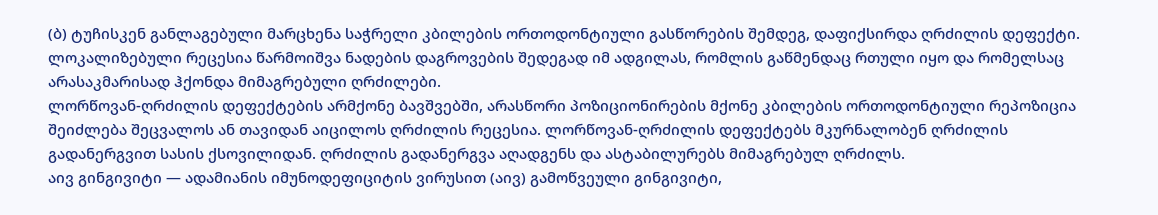(ბ) ტუჩისკენ განლაგებული მარცხენა საჭრელი კბილების ორთოდონტიული გასწორების შემდეგ, დაფიქსირდა ღრძილის დეფექტი. ლოკალიზებული რეცესია წარმოიშვა ნადების დაგროვების შედეგად იმ ადგილას, რომლის გაწმენდაც რთული იყო და რომელსაც არასაკმარისად ჰქონდა მიმაგრებული ღრძილები.
ლორწოვან-ღრძილის დეფექტების არმქონე ბავშვებში, არასწორი პოზიციონირების მქონე კბილების ორთოდონტიული რეპოზიცია შეიძლება შეცვალოს ან თავიდან აიცილოს ღრძილის რეცესია. ლორწოვან-ღრძილის დეფექტებს მკურნალობენ ღრძილის გადანერგვით სასის ქსოვილიდან. ღრძილის გადანერგვა აღადგენს და ასტაბილურებს მიმაგრებულ ღრძილს.
აივ გინგივიტი — ადამიანის იმუნოდეფიციტის ვირუსით (აივ) გამოწვეული გინგივიტი,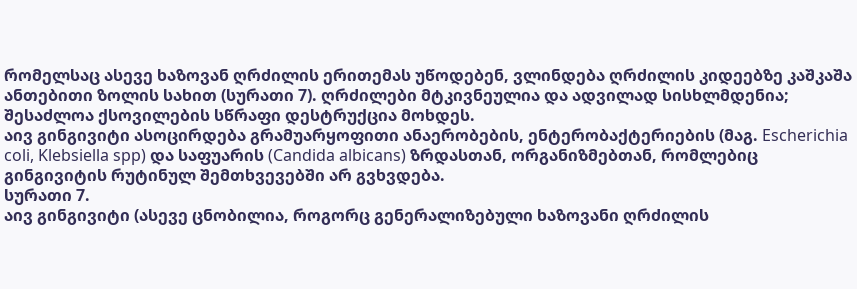რომელსაც ასევე ხაზოვან ღრძილის ერითემას უწოდებენ, ვლინდება ღრძილის კიდეებზე კაშკაშა ანთებითი ზოლის სახით (სურათი 7). ღრძილები მტკივნეულია და ადვილად სისხლმდენია; შესაძლოა ქსოვილების სწრაფი დესტრუქცია მოხდეს.
აივ გინგივიტი ასოცირდება გრამუარყოფითი ანაერობების, ენტერობაქტერიების (მაგ. Escherichia coli, Klebsiella spp) და საფუარის (Candida albicans) ზრდასთან, ორგანიზმებთან, რომლებიც გინგივიტის რუტინულ შემთხვევებში არ გვხვდება.
სურათი 7.
აივ გინგივიტი (ასევე ცნობილია, როგორც გენერალიზებული ხაზოვანი ღრძილის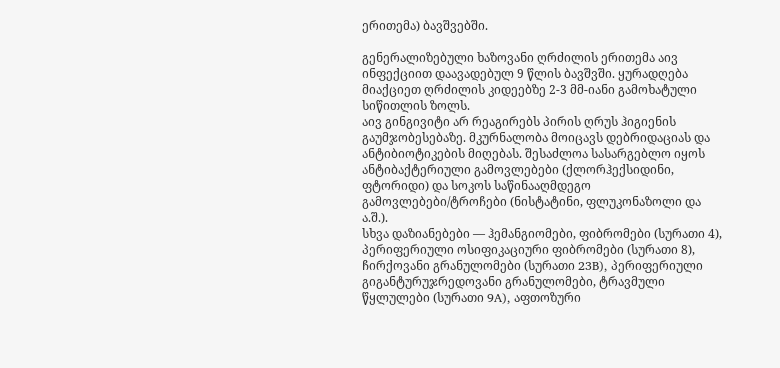ერითემა) ბავშვებში.

გენერალიზებული ხაზოვანი ღრძილის ერითემა აივ ინფექციით დაავადებულ 9 წლის ბავშვში. ყურადღება მიაქციეთ ღრძილის კიდეებზე 2-3 მმ-იანი გამოხატული სიწითლის ზოლს.
აივ გინგივიტი არ რეაგირებს პირის ღრუს ჰიგიენის გაუმჯობესებაზე. მკურნალობა მოიცავს დებრიდაციას და ანტიბიოტიკების მიღებას. შესაძლოა სასარგებლო იყოს ანტიბაქტერიული გამოვლებები (ქლორჰექსიდინი, ფტორიდი) და სოკოს საწინააღმდეგო გამოვლებები/ტროჩები (ნისტატინი, ფლუკონაზოლი და ა.შ.).
სხვა დაზიანებები — ჰემანგიომები, ფიბრომები (სურათი 4), პერიფერიული ოსიფიკაციური ფიბრომები (სურათი 8), ჩირქოვანი გრანულომები (სურათი 23B), პერიფერიული გიგანტურუჯრედოვანი გრანულომები, ტრავმული წყლულები (სურათი 9A), აფთოზური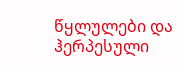წყლულები და ჰერპესული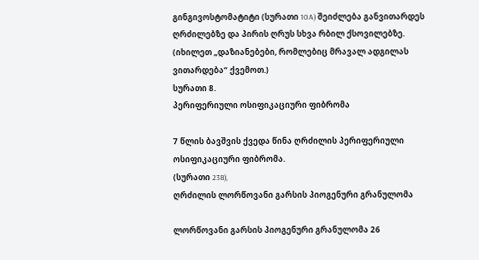გინგივოსტომატიტი (სურათი 10A) შეიძლება განვითარდეს ღრძილებზე და პირის ღრუს სხვა რბილ ქსოვილებზე. (იხილეთ „დაზიანებები, რომლებიც მრავალ ადგილას ვითარდება“ ქვემოთ.)
სურათი 8.
პერიფერიული ოსიფიკაციური ფიბრომა

7 წლის ბავშვის ქვედა წინა ღრძილის პერიფერიული ოსიფიკაციური ფიბრომა.
(სურათი 23B),
ღრძილის ლორწოვანი გარსის პიოგენური გრანულომა

ლორწოვანი გარსის პიოგენური გრანულომა 26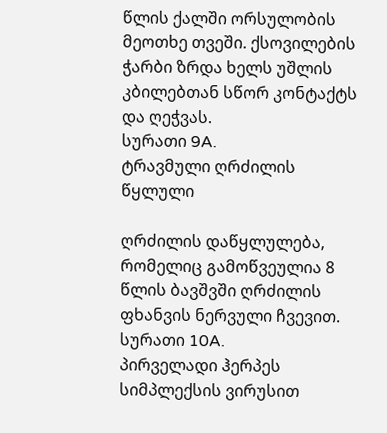წლის ქალში ორსულობის მეოთხე თვეში. ქსოვილების ჭარბი ზრდა ხელს უშლის კბილებთან სწორ კონტაქტს და ღეჭვას.
სურათი 9A.
ტრავმული ღრძილის წყლული

ღრძილის დაწყლულება, რომელიც გამოწვეულია 8 წლის ბავშვში ღრძილის ფხანვის ნერვული ჩვევით.
სურათი 10A.
პირველადი ჰერპეს სიმპლექსის ვირუსით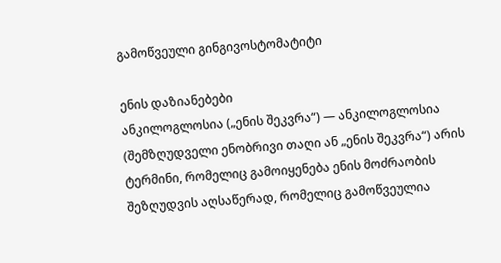გამოწვეული გინგივოსტომატიტი

ენის დაზიანებები
ანკილოგლოსია („ენის შეკვრა“) — ანკილოგლოსია (შემზღუდველი ენობრივი თაღი ან „ენის შეკვრა“) არის ტერმინი, რომელიც გამოიყენება ენის მოძრაობის შეზღუდვის აღსაწერად, რომელიც გამოწვეულია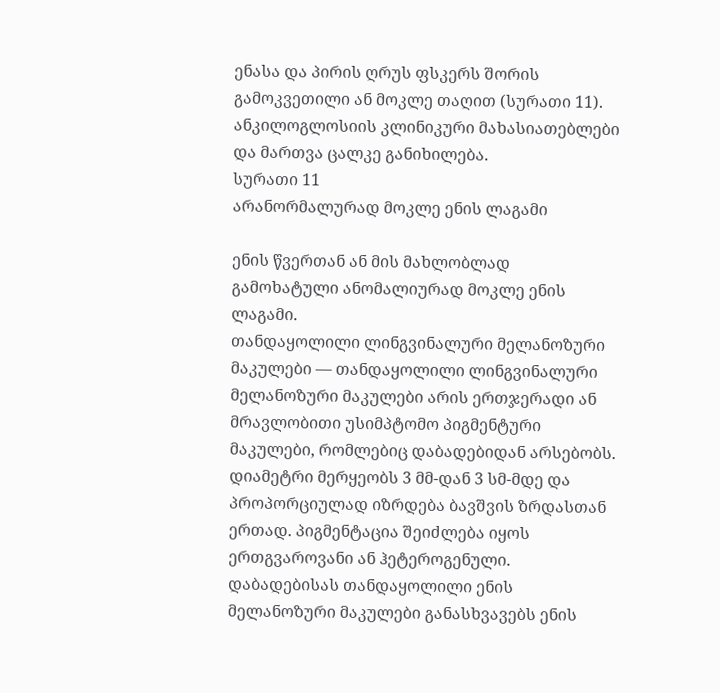ენასა და პირის ღრუს ფსკერს შორის გამოკვეთილი ან მოკლე თაღით (სურათი 11). ანკილოგლოსიის კლინიკური მახასიათებლები და მართვა ცალკე განიხილება.
სურათი 11
არანორმალურად მოკლე ენის ლაგამი

ენის წვერთან ან მის მახლობლად გამოხატული ანომალიურად მოკლე ენის ლაგამი.
თანდაყოლილი ლინგვინალური მელანოზური მაკულები — თანდაყოლილი ლინგვინალური მელანოზური მაკულები არის ერთჯერადი ან მრავლობითი უსიმპტომო პიგმენტური მაკულები, რომლებიც დაბადებიდან არსებობს. დიამეტრი მერყეობს 3 მმ-დან 3 სმ-მდე და პროპორციულად იზრდება ბავშვის ზრდასთან ერთად. პიგმენტაცია შეიძლება იყოს ერთგვაროვანი ან ჰეტეროგენული.
დაბადებისას თანდაყოლილი ენის მელანოზური მაკულები განასხვავებს ენის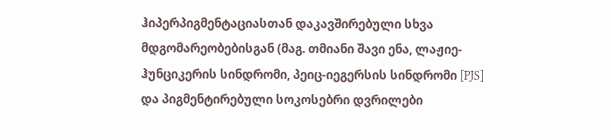ჰიპერპიგმენტაციასთან დაკავშირებული სხვა მდგომარეობებისგან (მაგ. თმიანი შავი ენა, ლაჟიე-ჰუნციკერის სინდრომი, პეიც-იეგერსის სინდრომი [PJS] და პიგმენტირებული სოკოსებრი დვრილები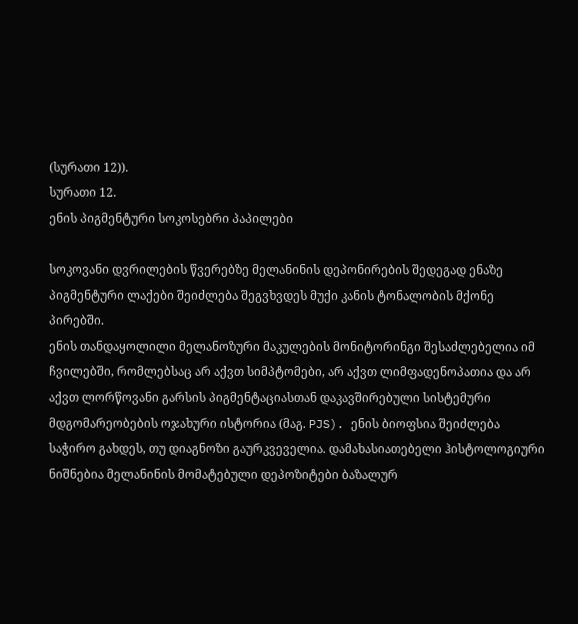(სურათი 12)).
სურათი 12.
ენის პიგმენტური სოკოსებრი პაპილები

სოკოვანი დვრილების წვერებზე მელანინის დეპონირების შედეგად ენაზე პიგმენტური ლაქები შეიძლება შეგვხვდეს მუქი კანის ტონალობის მქონე პირებში.
ენის თანდაყოლილი მელანოზური მაკულების მონიტორინგი შესაძლებელია იმ ჩვილებში, რომლებსაც არ აქვთ სიმპტომები, არ აქვთ ლიმფადენოპათია და არ აქვთ ლორწოვანი გარსის პიგმენტაციასთან დაკავშირებული სისტემური მდგომარეობების ოჯახური ისტორია (მაგ. PJS). ენის ბიოფსია შეიძლება საჭირო გახდეს, თუ დიაგნოზი გაურკვეველია. დამახასიათებელი ჰისტოლოგიური ნიშნებია მელანინის მომატებული დეპოზიტები ბაზალურ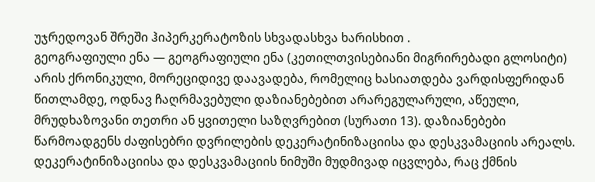უჯრედოვან შრეში ჰიპერკერატოზის სხვადასხვა ხარისხით .
გეოგრაფიული ენა — გეოგრაფიული ენა (კეთილთვისებიანი მიგრირებადი გლოსიტი) არის ქრონიკული, მორეციდივე დაავადება, რომელიც ხასიათდება ვარდისფერიდან წითლამდე, ოდნავ ჩაღრმავებული დაზიანებებით არარეგულარული, აწეული, მრუდხაზოვანი თეთრი ან ყვითელი საზღვრებით (სურათი 13). დაზიანებები წარმოადგენს ძაფისებრი დვრილების დეკერატინიზაციისა და დესკვამაციის არეალს. დეკერატინიზაციისა და დესკვამაციის ნიმუში მუდმივად იცვლება, რაც ქმნის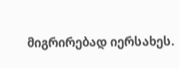მიგრირებად იერსახეს.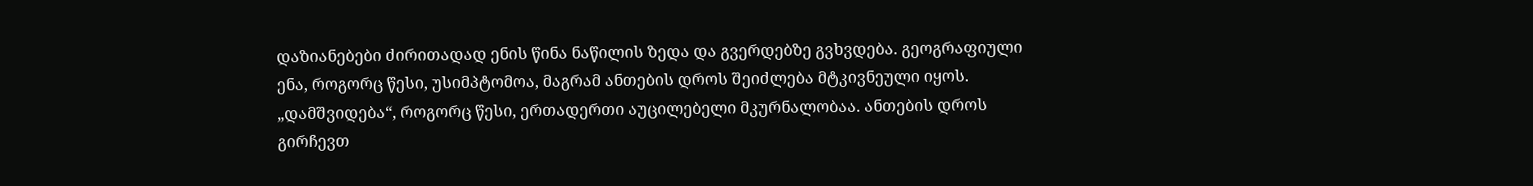დაზიანებები ძირითადად ენის წინა ნაწილის ზედა და გვერდებზე გვხვდება. გეოგრაფიული ენა, როგორც წესი, უსიმპტომოა, მაგრამ ანთების დროს შეიძლება მტკივნეული იყოს. „დამშვიდება“, როგორც წესი, ერთადერთი აუცილებელი მკურნალობაა. ანთების დროს გირჩევთ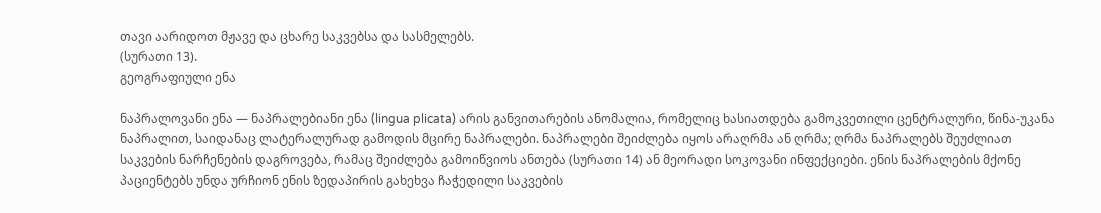თავი აარიდოთ მჟავე და ცხარე საკვებსა და სასმელებს.
(სურათი 13).
გეოგრაფიული ენა

ნაპრალოვანი ენა — ნაპრალებიანი ენა (lingua plicata) არის განვითარების ანომალია, რომელიც ხასიათდება გამოკვეთილი ცენტრალური, წინა-უკანა ნაპრალით, საიდანაც ლატერალურად გამოდის მცირე ნაპრალები. ნაპრალები შეიძლება იყოს არაღრმა ან ღრმა; ღრმა ნაპრალებს შეუძლიათ საკვების ნარჩენების დაგროვება, რამაც შეიძლება გამოიწვიოს ანთება (სურათი 14) ან მეორადი სოკოვანი ინფექციები. ენის ნაპრალების მქონე პაციენტებს უნდა ურჩიონ ენის ზედაპირის გახეხვა ჩაჭედილი საკვების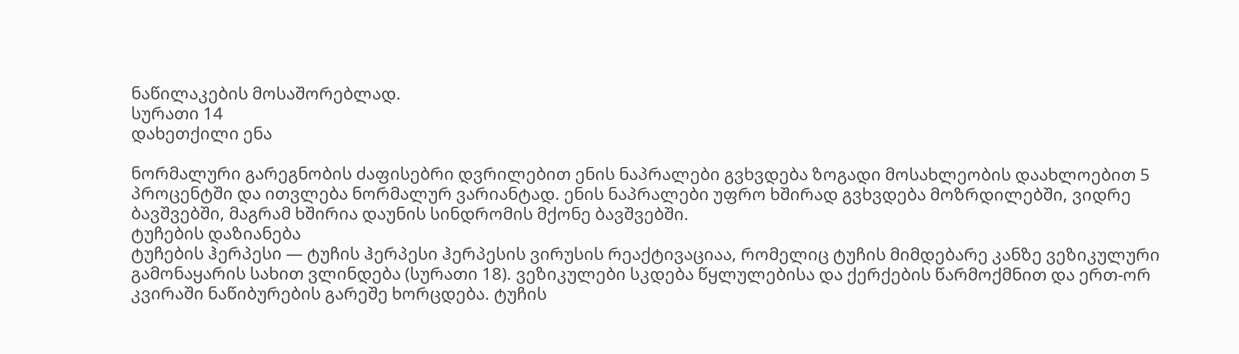ნაწილაკების მოსაშორებლად.
სურათი 14
დახეთქილი ენა

ნორმალური გარეგნობის ძაფისებრი დვრილებით ენის ნაპრალები გვხვდება ზოგადი მოსახლეობის დაახლოებით 5 პროცენტში და ითვლება ნორმალურ ვარიანტად. ენის ნაპრალები უფრო ხშირად გვხვდება მოზრდილებში, ვიდრე ბავშვებში, მაგრამ ხშირია დაუნის სინდრომის მქონე ბავშვებში.
ტუჩების დაზიანება
ტუჩების ჰერპესი — ტუჩის ჰერპესი ჰერპესის ვირუსის რეაქტივაციაა, რომელიც ტუჩის მიმდებარე კანზე ვეზიკულური გამონაყარის სახით ვლინდება (სურათი 18). ვეზიკულები სკდება წყლულებისა და ქერქების წარმოქმნით და ერთ-ორ კვირაში ნაწიბურების გარეშე ხორცდება. ტუჩის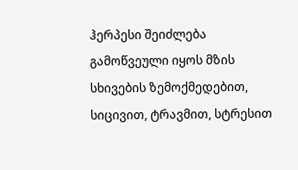ჰერპესი შეიძლება გამოწვეული იყოს მზის სხივების ზემოქმედებით, სიცივით, ტრავმით, სტრესით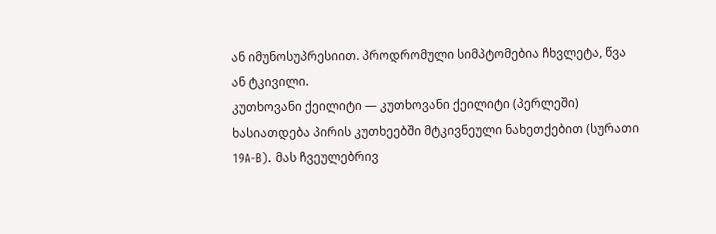ან იმუნოსუპრესიით. პროდრომული სიმპტომებია ჩხვლეტა, წვა ან ტკივილი.
კუთხოვანი ქეილიტი — კუთხოვანი ქეილიტი (პერლეში) ხასიათდება პირის კუთხეებში მტკივნეული ნახეთქებით (სურათი 19A-B). მას ჩვეულებრივ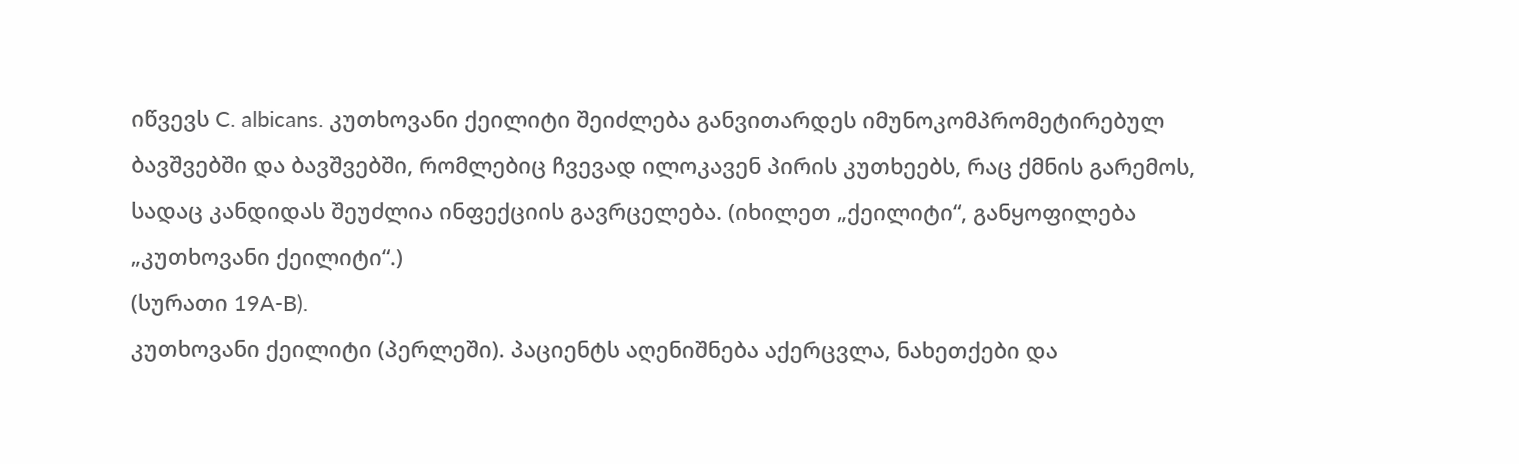იწვევს C. albicans. კუთხოვანი ქეილიტი შეიძლება განვითარდეს იმუნოკომპრომეტირებულ ბავშვებში და ბავშვებში, რომლებიც ჩვევად ილოკავენ პირის კუთხეებს, რაც ქმნის გარემოს, სადაც კანდიდას შეუძლია ინფექციის გავრცელება. (იხილეთ „ქეილიტი“, განყოფილება „კუთხოვანი ქეილიტი“.)
(სურათი 19A-B).
კუთხოვანი ქეილიტი (პერლეში). პაციენტს აღენიშნება აქერცვლა, ნახეთქები და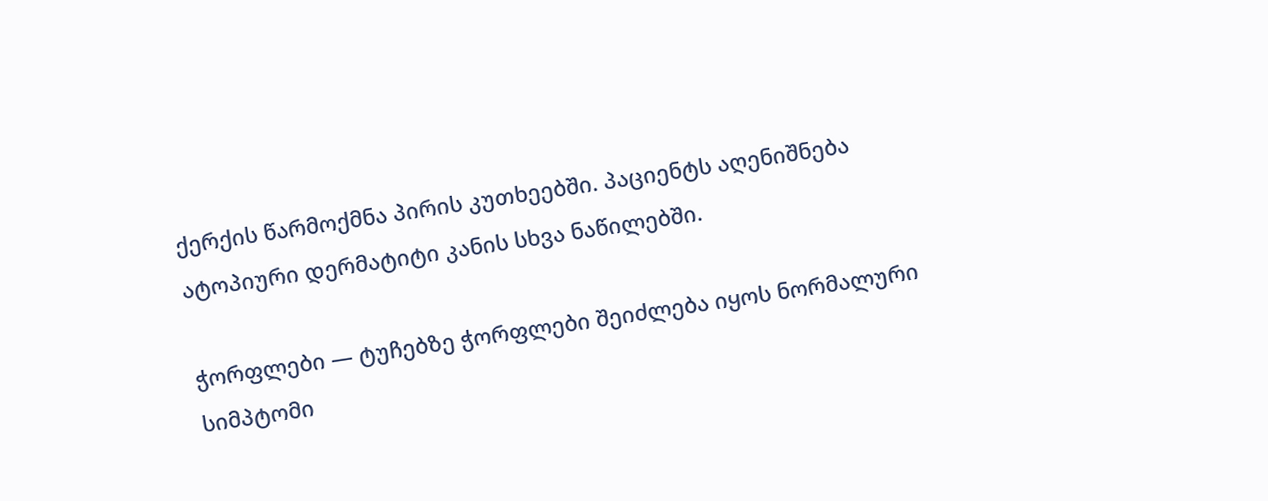ქერქის წარმოქმნა პირის კუთხეებში. პაციენტს აღენიშნება ატოპიური დერმატიტი კანის სხვა ნაწილებში.

ჭორფლები — ტუჩებზე ჭორფლები შეიძლება იყოს ნორმალური სიმპტომი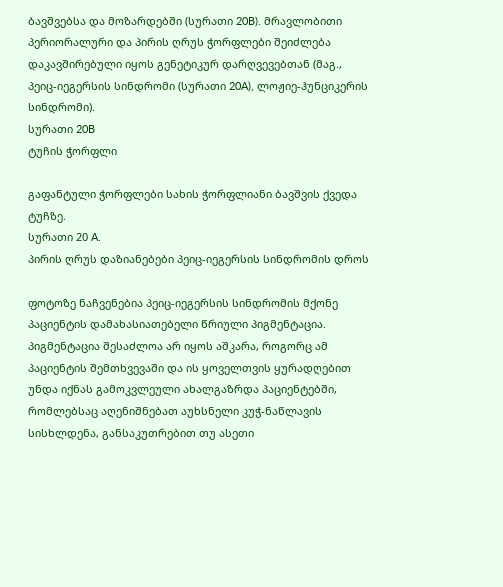ბავშვებსა და მოზარდებში (სურათი 20B). მრავლობითი პერიორალური და პირის ღრუს ჭორფლები შეიძლება დაკავშირებული იყოს გენეტიკურ დარღვევებთან (მაგ., პეიც-იეგერსის სინდრომი (სურათი 20A), ლოჟიე-ჰუნციკერის სინდრომი).
სურათი 20B
ტუჩის ჭორფლი

გაფანტული ჭორფლები სახის ჭორფლიანი ბავშვის ქვედა ტუჩზე.
სურათი 20 A.
პირის ღრუს დაზიანებები პეიც-იეგერსის სინდრომის დროს

ფოტოზე ნაჩვენებია პეიც-იეგერსის სინდრომის მქონე პაციენტის დამახასიათებელი წრიული პიგმენტაცია. პიგმენტაცია შესაძლოა არ იყოს აშკარა, როგორც ამ პაციენტის შემთხვევაში და ის ყოველთვის ყურადღებით უნდა იქნას გამოკვლეული ახალგაზრდა პაციენტებში, რომლებსაც აღენიშნებათ აუხსნელი კუჭ-ნაწლავის სისხლდენა, განსაკუთრებით თუ ასეთი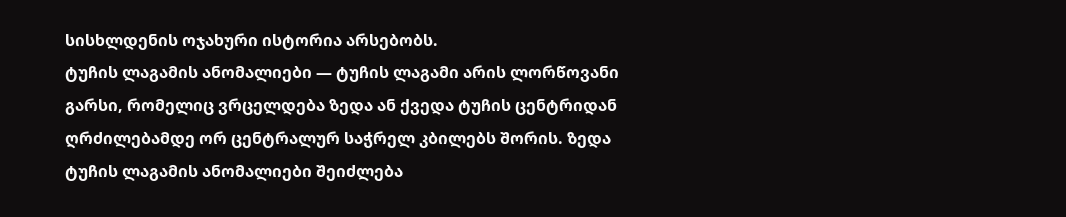სისხლდენის ოჯახური ისტორია არსებობს.
ტუჩის ლაგამის ანომალიები — ტუჩის ლაგამი არის ლორწოვანი გარსი, რომელიც ვრცელდება ზედა ან ქვედა ტუჩის ცენტრიდან ღრძილებამდე ორ ცენტრალურ საჭრელ კბილებს შორის. ზედა ტუჩის ლაგამის ანომალიები შეიძლება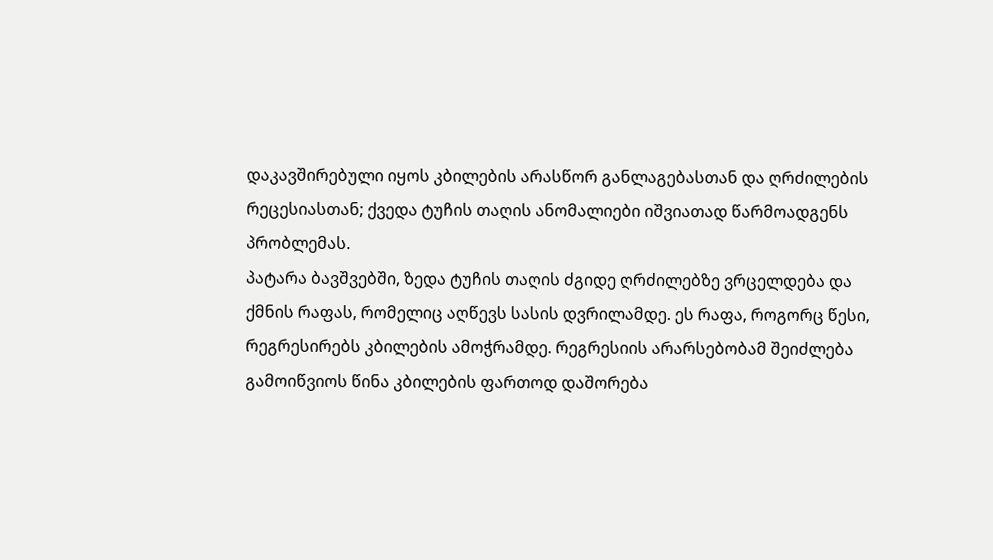დაკავშირებული იყოს კბილების არასწორ განლაგებასთან და ღრძილების რეცესიასთან; ქვედა ტუჩის თაღის ანომალიები იშვიათად წარმოადგენს პრობლემას.
პატარა ბავშვებში, ზედა ტუჩის თაღის ძგიდე ღრძილებზე ვრცელდება და ქმნის რაფას, რომელიც აღწევს სასის დვრილამდე. ეს რაფა, როგორც წესი, რეგრესირებს კბილების ამოჭრამდე. რეგრესიის არარსებობამ შეიძლება გამოიწვიოს წინა კბილების ფართოდ დაშორება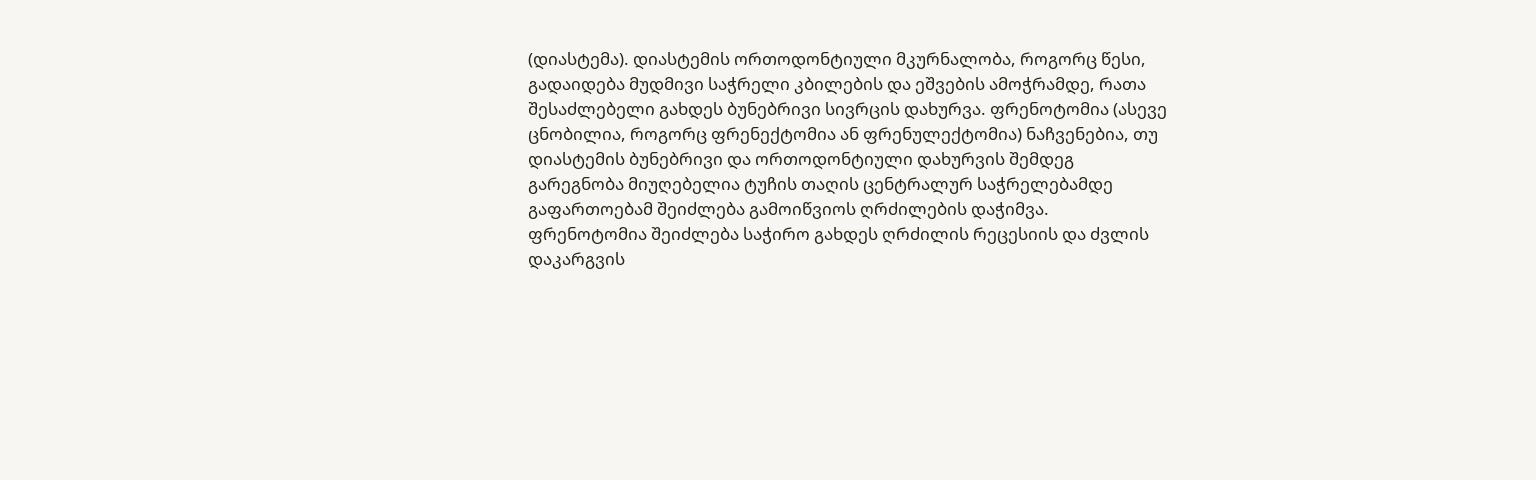(დიასტემა). დიასტემის ორთოდონტიული მკურნალობა, როგორც წესი, გადაიდება მუდმივი საჭრელი კბილების და ეშვების ამოჭრამდე, რათა შესაძლებელი გახდეს ბუნებრივი სივრცის დახურვა. ფრენოტომია (ასევე ცნობილია, როგორც ფრენექტომია ან ფრენულექტომია) ნაჩვენებია, თუ დიასტემის ბუნებრივი და ორთოდონტიული დახურვის შემდეგ გარეგნობა მიუღებელია ტუჩის თაღის ცენტრალურ საჭრელებამდე გაფართოებამ შეიძლება გამოიწვიოს ღრძილების დაჭიმვა. ფრენოტომია შეიძლება საჭირო გახდეს ღრძილის რეცესიის და ძვლის დაკარგვის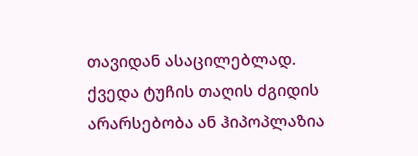თავიდან ასაცილებლად.
ქვედა ტუჩის თაღის ძგიდის არარსებობა ან ჰიპოპლაზია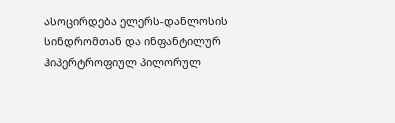ასოცირდება ელერს-დანლოსის სინდრომთან და ინფანტილურ ჰიპერტროფიულ პილორულ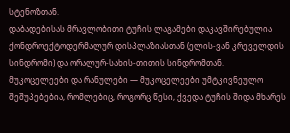სტენოზთან.
დაბადებისას მრავლობითი ტუჩის ლაგამები დაკავშირებულია ქონდროექტოდერმალურ დისპლაზიასთან (ელის-ვან კრეველდის სინდრომი) და ორალურ-სახის-თითის სინდრომთან.
მუკოცელეები და რანულები — მუკოცელეები უმტკივნეულო შეშუპებებია, რომლებიც, როგორც წესი, ქვედა ტუჩის შიდა მხარეს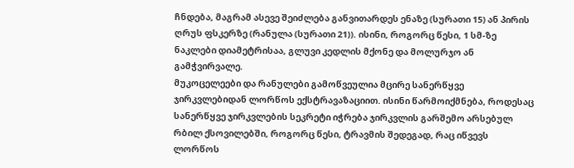ჩნდება, მაგრამ ასევე შეიძლება განვითარდეს ენაზე (სურათი 15) ან პირის ღრუს ფსკერზე (რანულა (სურათი 21)). ისინი, როგორც წესი, 1 სმ-ზე ნაკლები დიამეტრისაა, გლუვი კედლის მქონე და მოლურჯო ან გამჭვირვალე.
მუკოცელეები და რანულები გამოწვეულია მცირე სანერწყვე ჯირკვლებიდან ლორწოს ექსტრავაზაციით. ისინი წარმოიქმნება, როდესაც სანერწყვე ჯირკვლების სეკრეტი იჭრება ჯირკვლის გარშემო არსებულ რბილ ქსოვილებში, როგორც წესი, ტრავმის შედეგად, რაც იწვევს ლორწოს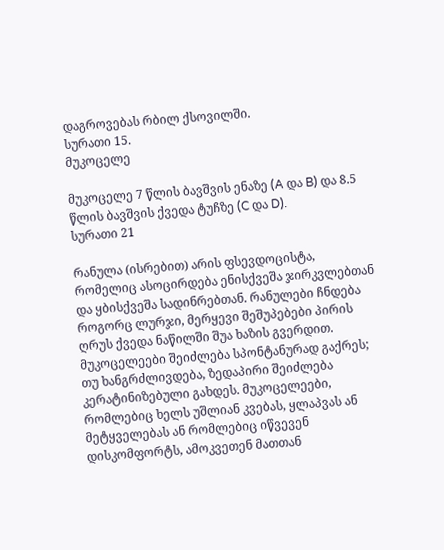დაგროვებას რბილ ქსოვილში.
სურათი 15.
მუკოცელე

მუკოცელე 7 წლის ბავშვის ენაზე (A და B) და 8.5 წლის ბავშვის ქვედა ტუჩზე (C და D).
სურათი 21

რანულა (ისრებით) არის ფსევდოცისტა, რომელიც ასოცირდება ენისქვეშა ჯირკვლებთან და ყბისქვეშა სადინრებთან. რანულები ჩნდება როგორც ლურჯი, მერყევი შეშუპებები პირის ღრუს ქვედა ნაწილში შუა ხაზის გვერდით.
მუკოცელეები შეიძლება სპონტანურად გაქრეს; თუ ხანგრძლივდება, ზედაპირი შეიძლება კერატინიზებული გახდეს. მუკოცელეები, რომლებიც ხელს უშლიან კვებას, ყლაპვას ან მეტყველებას ან რომლებიც იწვევენ დისკომფორტს, ამოკვეთენ მათთან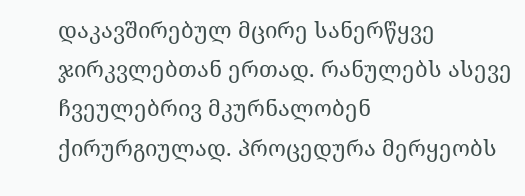დაკავშირებულ მცირე სანერწყვე ჯირკვლებთან ერთად. რანულებს ასევე ჩვეულებრივ მკურნალობენ ქირურგიულად. პროცედურა მერყეობს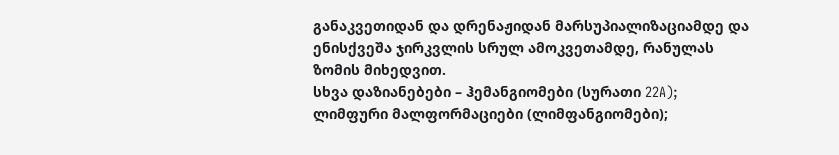განაკვეთიდან და დრენაჟიდან მარსუპიალიზაციამდე და ენისქვეშა ჯირკვლის სრულ ამოკვეთამდე, რანულას ზომის მიხედვით.
სხვა დაზიანებები – ჰემანგიომები (სურათი 22A); ლიმფური მალფორმაციები (ლიმფანგიომები);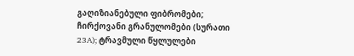გაღიზიანებული ფიბრომები; ჩირქოვანი გრანულომები (სურათი 23A); ტრავმული წყლულები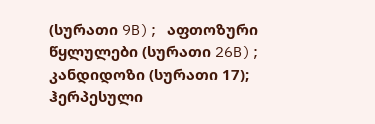(სურათი 9B); აფთოზური წყლულები (სურათი 26B); კანდიდოზი (სურათი 17); ჰერპესული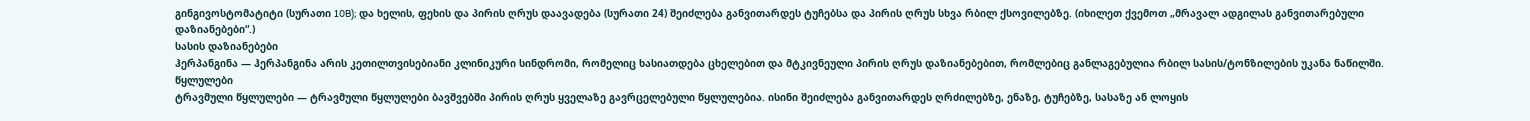გინგივოსტომატიტი (სურათი 10B); და ხელის, ფეხის და პირის ღრუს დაავადება (სურათი 24) შეიძლება განვითარდეს ტუჩებსა და პირის ღრუს სხვა რბილ ქსოვილებზე. (იხილეთ ქვემოთ „მრავალ ადგილას განვითარებული დაზიანებები“.)
სასის დაზიანებები
ჰერპანგინა — ჰერპანგინა არის კეთილთვისებიანი კლინიკური სინდრომი, რომელიც ხასიათდება ცხელებით და მტკივნეული პირის ღრუს დაზიანებებით, რომლებიც განლაგებულია რბილ სასის/ტონზილების უკანა ნაწილში.
წყლულები
ტრავმული წყლულები — ტრავმული წყლულები ბავშვებში პირის ღრუს ყველაზე გავრცელებული წყლულებია. ისინი შეიძლება განვითარდეს ღრძილებზე, ენაზე, ტუჩებზე, სასაზე ან ლოყის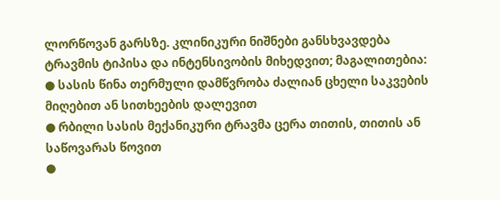ლორწოვან გარსზე. კლინიკური ნიშნები განსხვავდება ტრავმის ტიპისა და ინტენსივობის მიხედვით; მაგალითებია:
● სასის წინა თერმული დამწვრობა ძალიან ცხელი საკვების მიღებით ან სითხეების დალევით
● რბილი სასის მექანიკური ტრავმა ცერა თითის, თითის ან საწოვარას წოვით
●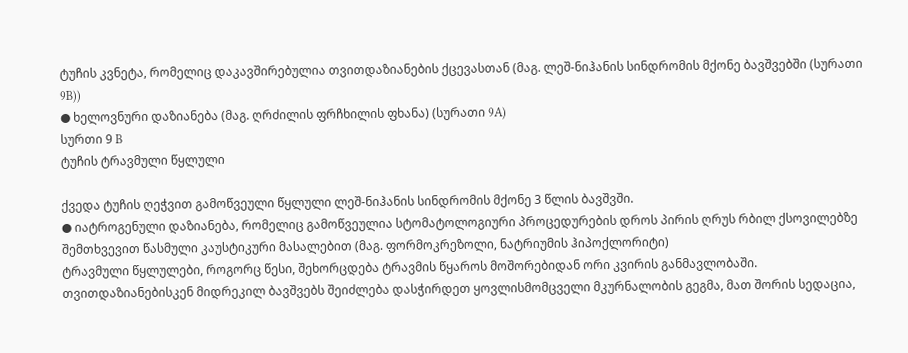ტუჩის კვნეტა, რომელიც დაკავშირებულია თვითდაზიანების ქცევასთან (მაგ. ლეშ-ნიჰანის სინდრომის მქონე ბავშვებში (სურათი 9B))
● ხელოვნური დაზიანება (მაგ. ღრძილის ფრჩხილის ფხანა) (სურათი 9A)
სურთი 9 B
ტუჩის ტრავმული წყლული

ქვედა ტუჩის ღეჭვით გამოწვეული წყლული ლეშ-ნიჰანის სინდრომის მქონე 3 წლის ბავშვში.
● იატროგენული დაზიანება, რომელიც გამოწვეულია სტომატოლოგიური პროცედურების დროს პირის ღრუს რბილ ქსოვილებზე შემთხვევით წასმული კაუსტიკური მასალებით (მაგ. ფორმოკრეზოლი, ნატრიუმის ჰიპოქლორიტი)
ტრავმული წყლულები, როგორც წესი, შეხორცდება ტრავმის წყაროს მოშორებიდან ორი კვირის განმავლობაში. თვითდაზიანებისკენ მიდრეკილ ბავშვებს შეიძლება დასჭირდეთ ყოვლისმომცველი მკურნალობის გეგმა, მათ შორის სედაცია,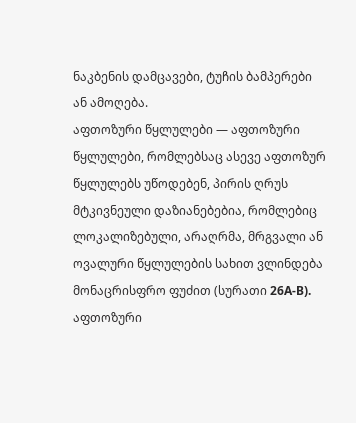ნაკბენის დამცავები, ტუჩის ბამპერები ან ამოღება.
აფთოზური წყლულები — აფთოზური წყლულები, რომლებსაც ასევე აფთოზურ წყლულებს უწოდებენ, პირის ღრუს მტკივნეული დაზიანებებია, რომლებიც ლოკალიზებული, არაღრმა, მრგვალი ან ოვალური წყლულების სახით ვლინდება მონაცრისფრო ფუძით (სურათი 26A-B). აფთოზური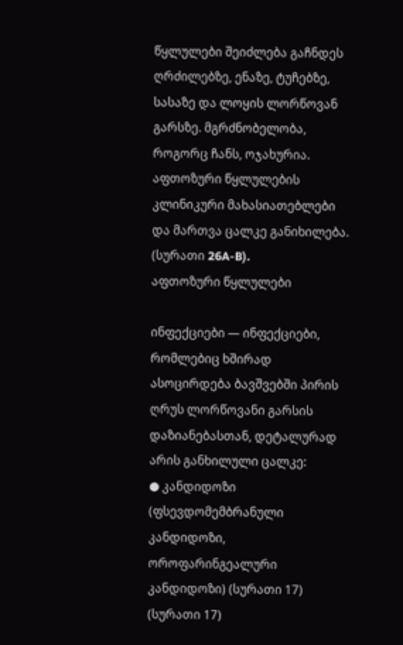წყლულები შეიძლება გაჩნდეს ღრძილებზე, ენაზე, ტუჩებზე, სასაზე და ლოყის ლორწოვან გარსზე. მგრძნობელობა, როგორც ჩანს, ოჯახურია. აფთოზური წყლულების კლინიკური მახასიათებლები და მართვა ცალკე განიხილება.
(სურათი 26A-B).
აფთოზური წყლულები

ინფექციები — ინფექციები, რომლებიც ხშირად ასოცირდება ბავშვებში პირის ღრუს ლორწოვანი გარსის დაზიანებასთან, დეტალურად არის განხილული ცალკე:
● კანდიდოზი (ფსევდომემბრანული კანდიდოზი, ოროფარინგეალური კანდიდოზი) (სურათი 17)
(სურათი 17)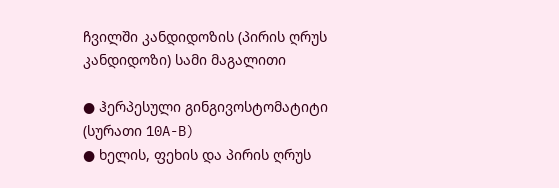ჩვილში კანდიდოზის (პირის ღრუს კანდიდოზი) სამი მაგალითი

● ჰერპესული გინგივოსტომატიტი (სურათი 10A-B)
● ხელის, ფეხის და პირის ღრუს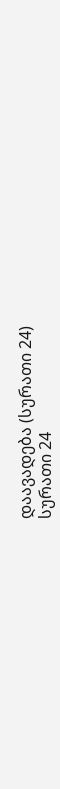დაავადება (სურათი 24)
სურათი 24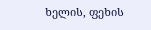ხელის, ფეხის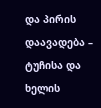და პირის დაავადება – ტუჩისა და ხელის